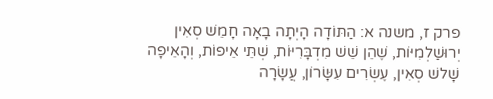פרק ז, משנה א: הַתּוֹדָה הָיְתָה בָאָה חָמֵשׁ סְאִין יְרוּשַׁלְמִיּוֹת, שֶׁהֵן שֵׁשׁ מִדְבָּרִיּוֹת, שְׁתֵּי אֵיפוֹת, וְהָאֵיפָה שָׁלשׁ סְאִין, עֶשְׂרִים עִשָּׂרוֹן, עֲשָׂרָה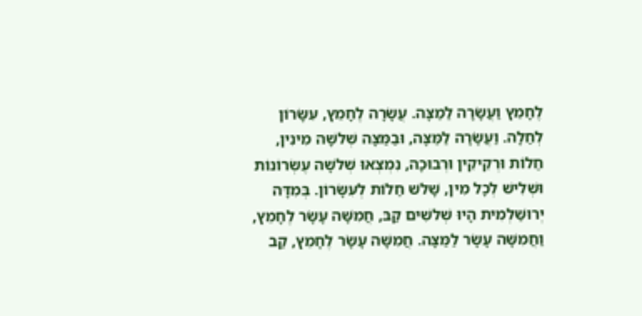לֶחָמֵץ וַעֲשָׂרָה לַמַצָּה. עֲשָׂרָה לֶחָמֵץ, עִשָּׂרוֹן לְחַלָה. וַעֲשָׂרָה לַמַּצָּה, וּבַמַּצָּה שְׁלשָׁה מִינִין, חַלוֹת וּרְקִיקִין וּרְבוּכָה, נִמְצְאוּ שְׁלשָׁה עֶשְׂרוֹנוֹת וּשְׁלִישׁ לְכָל מִין, שָׁלשׁ חַלוֹת לְעִשָּׂרוֹן. בְּמִדָּה יְרוּשַׁלְמִית הָיוּ שְׁלשִׁים קַבּ, חֲמִשָּׁה עָשָׂר לֶחָמֵץ, וַחֲמִשָּׁה עָשָׂר לַמַּצָּה. חֲמִשָּׁה עָשָׂר לֶחָמֵץ, קַב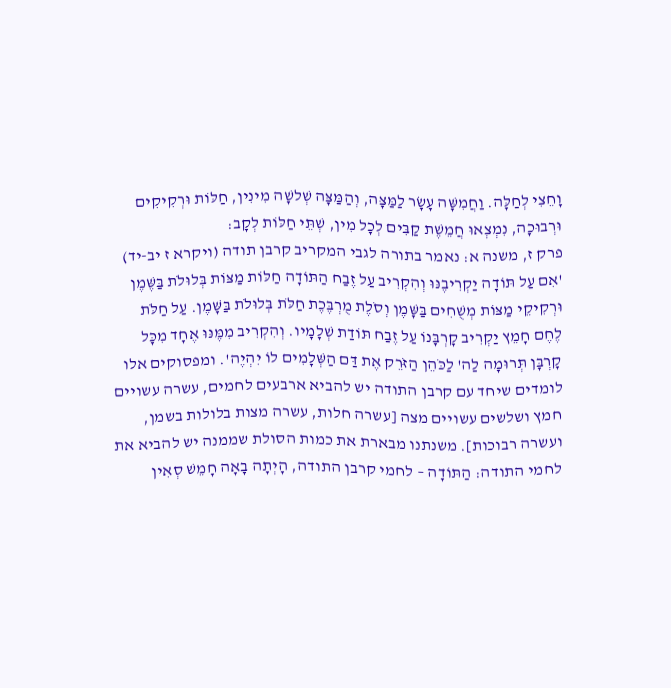וָחֵצִי לְחַלָּה. וַחֲמִשָּׁה עָשָׂר לַמַּצָּה, וְהַמַּצָּה שְׁלשָׁה מִינִין, חַלּוֹת וּרְקִיקִים וּרְבוּכָה, נִמְצְאוּ חֲמֵשֶׁת קַבִּים לְכָל מִין, שְׁתֵּי חַלּוֹת לְקָב:
פרק ז, משנה א: נאמר בתורה לגבי המקריב קרבן תודה (ויקרא ז יב-יד) 'אִם עַל תּוֹדָה יַקְרִיבֶנּוּ וְהִקְרִיב עַל זֶבַח הַתּוֹדָה חַלּוֹת מַצּוֹת בְּלוּלֹת בַּשֶּׁמֶן וּרְקִיקֵי מַצּוֹת מְשֻׁחִים בַּשָּׁמֶן וְסֹלֶת מֻרְבֶּכֶת חַלֹּת בְּלוּלֹת בַּשָּׁמֶן. עַל חַלֹּת לֶחֶם חָמֵץ יַקְרִיב קָרְבָּנוֹ עַל זֶבַח תּוֹדַת שְׁלָמָיו. וְהִקְרִיב מִמֶּנּוּ אֶחָד מִכָּל קָרְבָּן תְּרוּמָה לַה' לַכֹּהֵן הַזֹּרֵק אֶת דַּם הַשְּׁלָמִים לוֹ יִהְיֶה'. ומפסוקים אלו לומדים שיחד עם קרבן התודה יש להביא ארבעים לחמים, עשרה עשויים חמץ ושלשים עשויים מצה [עשרה חלות, עשרה מצות בלולות בשמן, ועשרה רבוכות]. משנתנו מבארת את כמות הסולת שממנה יש להביא את לחמי התודה: הַתּוֹדָה – לחמי קרבן התודה, הָיְתָה בָאָה חָמֵשׁ סְאִין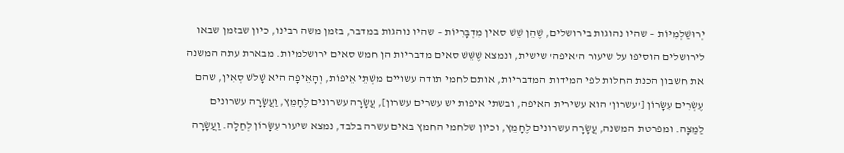יְרוּשַׁלְמִיּוֹת – שהיו נהוגות בירושלים, שֶׁהֵן שֵׁשׁ סאין מִדְבָּרִיּוֹת – שהיו נוהגות במדבר, בזמן משה רבינו, כיון שבזמן שבאו לירושלים הוסיפו על שיעור ה'איפה' שישית, ונמצא שֶׁשֵּׁשׁ סאים מדבריות הן חמש סאים ירושלמיות. מבארת עתה המשנה את חשבון הכנת החלות לפי המידות המדבריות, אותם לחמי תודה עשויים משְׁתֵּי אֵיפוֹת, וְהָאֵיפָה היא שָׁלשׁ סְאִין, שהם עֶשְׂרִים עִשָּׂרוֹן ['עשרון' הוא עשירית האיפה, ובשתי איפות יש עשרים עשרון], עֲשָׂרָה עשרונים לֶחָמֵץ, וַעֲשָׂרָה עשרונים לַמַצָּה. ומפרטת המשנה, עֲשָׂרָה עשרונים לֶחָמֵץ, וכיון שלחמי החמץ באים עשרה בלבד, נמצא שיעור עִשָּׂרוֹן לְחַלָה. וַעֲשָׂרָה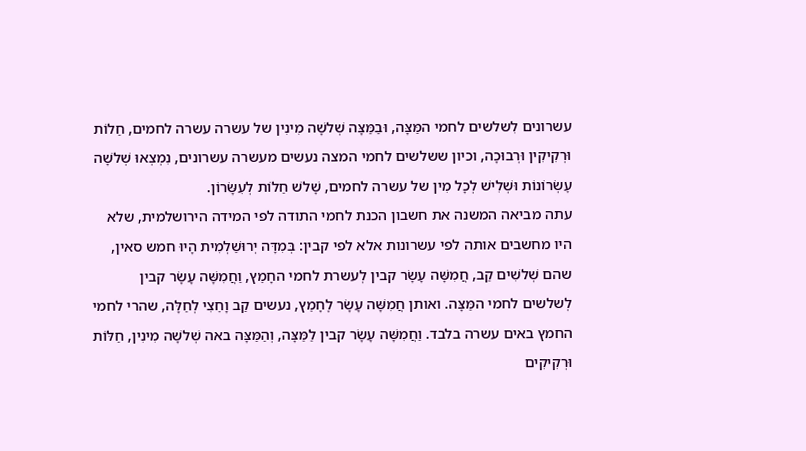עשרונים לִשלשים לחמי המַּצָּה, וּבַמַּצָּה שְׁלשָׁה מִינִין של עשרה עשרה לחמים, חַלוֹת וּרְקִיקִין וּרְבוּכָה, וכיון ששלשים לחמי המצה נעשים מעשרה עשרונים, נִמְצְאוּ שְׁלשָׁה עֶשְׂרוֹנוֹת וּשְׁלִישׁ לְכָל מִין של עשרה לחמים, שָׁלשׁ חַלוֹת לְעִשָּׂרוֹן.
עתה מביאה המשנה את חשבון הכנת לחמי התודה לפי המידה הירושלמית, שלא היו מחשבים אותה לפי עשרונות אלא לפי קבין: בְּמִדָּה יְרוּשַׁלְמִית הָיוּ חמש סאין, שהם שְׁלשִׁים קַב, חֲמִשָּׁה עָשָׂר קבין לְעשרת לחמי החָמֵץ, וַחֲמִשָּׁה עָשָׂר קבין לְשלשים לחמי המַּצָּה. ואותן חֲמִשָּׁה עָשָׂר לֶחָמֵץ, נעשים קַב וָחֵצִי לְחַלָּה, שהרי לחמי החמץ באים עשרה בלבד. וַחֲמִשָּׁה עָשָׂר קבין לַמַּצָּה, וְהַמַּצָּה באה שְׁלשָׁה מִינִין, חַלּוֹת וּרְקִיקִים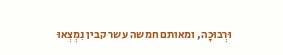וּרְבוּכָה, ומאותם חמשה עשר קבין נִמְצְאוּ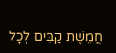חֲמֵשֶׁת קַבִּים לְכָל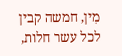מִין, חמשה קבין לכל עשר חלות,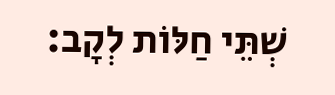שְׁתֵּי חַלּוֹת לְקָב: